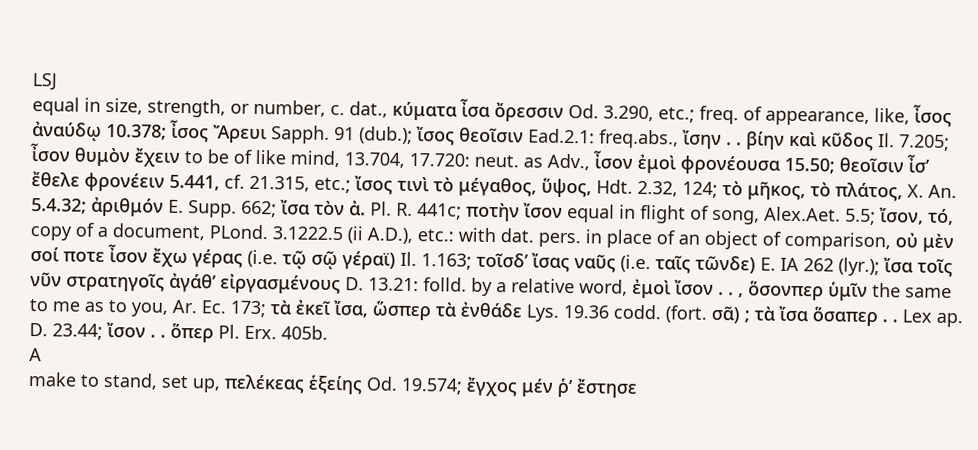LSJ
equal in size, strength, or number, c. dat., κύματα ἶσα ὄρεσσιν Od. 3.290, etc.; freq. of appearance, like, ἶσος ἀναύδῳ 10.378; ἶσος Ἄρευι Sapph. 91 (dub.); ἴσος θεοῖσιν Ead.2.1: freq.abs., ἴσην . . βίην καὶ κῦδος Il. 7.205; ἶσον θυμὸν ἔχειν to be of like mind, 13.704, 17.720: neut. as Adv., ἶσον ἐμοὶ φρονέουσα 15.50; θεοῖσιν ἶσʼ ἔθελε φρονέειν 5.441, cf. 21.315, etc.; ἴσος τινὶ τὸ μέγαθος, ὕψος, Hdt. 2.32, 124; τὸ μῆκος, τὸ πλάτος, X. An. 5.4.32; ἀριθμόν E. Supp. 662; ἴσα τὸν ἀ. Pl. R. 441c; ποτὴν ἴσον equal in flight of song, Alex.Aet. 5.5; ἴσον, τό, copy of a document, PLond. 3.1222.5 (ii A.D.), etc.: with dat. pers. in place of an object of comparison, οὐ μὲν σοί ποτε ἶσον ἔχω γέρας (i.e. τῷ σῷ γέραϊ) Il. 1.163; τοῖσδʼ ἴσας ναῦς (i.e. ταῖς τῶνδε) E. IA 262 (lyr.); ἴσα τοῖς νῦν στρατηγοῖς ἀγάθʼ εἰργασμένους D. 13.21: folld. by a relative word, ἐμοὶ ἴσον . . , ὅσονπερ ὑμῖν the same to me as to you, Ar. Ec. 173; τὰ ἐκεῖ ἴσα, ὥσπερ τὰ ἐνθάδε Lys. 19.36 codd. (fort. σᾶ) ; τὰ ἴσα ὅσαπερ . . Lex ap. D. 23.44; ἴσον . . ὅπερ Pl. Erx. 405b.
A
make to stand, set up, πελέκεας ἑξείης Od. 19.574; ἔγχος μέν ῥʼ ἔστησε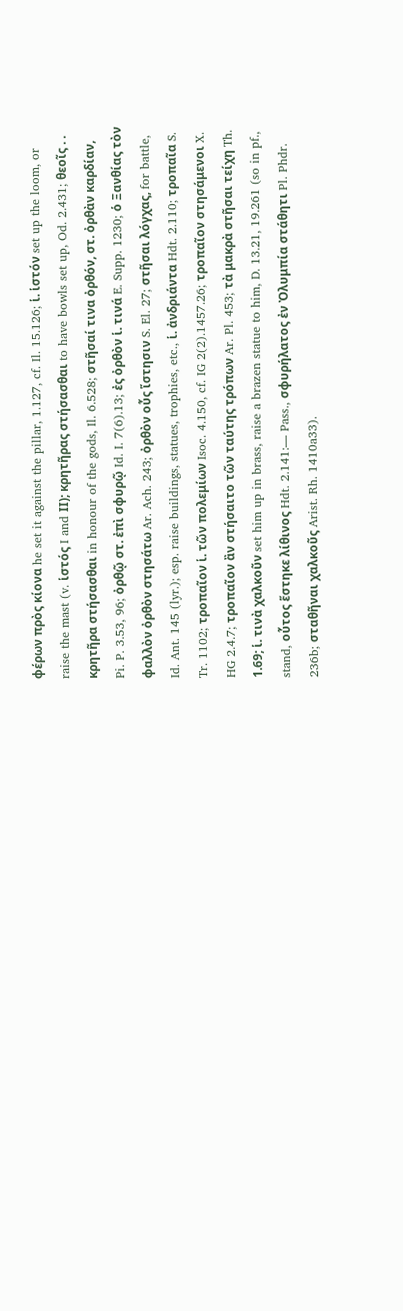φέρων πρὸς κίονα he set it against the pillar, 1.127, cf. Il. 15.126; ἱ. ἱστόν set up the loom, or raise the mast (v. ἱστός I and ΙΙ); κρητῆρας στήσασθαι to have bowls set up, Od. 2.431; θεοῖς . . κρητῆρα στήσασθαι in honour of the gods, Il. 6.528; στῆσαί τινα ὀρθόν, στ. ὀρθὰν καρδίαν, Pi. P. 3.53, 96; ὀρθῷ στ. ἐπὶ σφυρῷ Id. I. 7(6).13; ἐς ὀρθὸν ἱ. τινά E. Supp. 1230; ὁ Ξανθίας τὸν φαλλὸν ὀρθὸν στησάτω Ar. Ach. 243; ὀρθὸν οὖς ἵστησιν S. El. 27; στῆσαι λόγχας, for battle, Id. Ant. 145 (lyr.); esp. raise buildings, statues, trophies, etc., ἱ. ἀνδριάντα Hdt. 2.110; τροπαῖα S. Tr. 1102; τροπαῖον ἱ. τῶν πολεμίων Isoc. 4.150, cf. IG 2(2).1457.26; τροπαῖον στησάμενοι X. HG 2.4.7; τροπαῖον ἂν στήσαιτο τῶν ταύτης τρόπων Ar. Pl. 453; τὰ μακρὰ στῆσαι τείχη Th. 1.69; ἱ. τινὰ χαλκοῦν set him up in brass, raise a brazen statue to him, D. 13.21, 19.261 (so in pf., stand, οὗτος ἕστηκε λίθινος Hdt. 2.141:— Pass., σφυρήλατος ἐν Ὀλυμπία στάθητι Pl. Phdr. 236b; σταθῆναι χαλκοῦς Arist. Rh. 1410a33).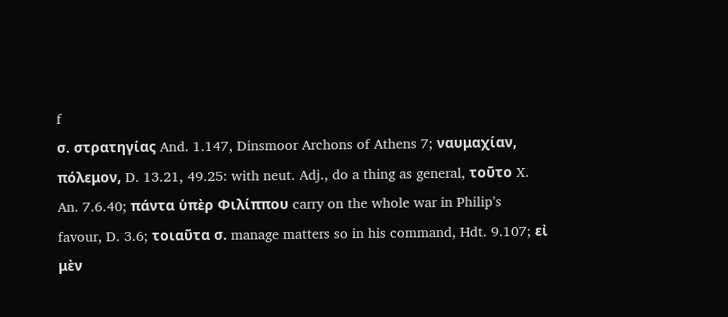f
σ. στρατηγίας And. 1.147, Dinsmoor Archons of Athens 7; ναυμαχίαν, πόλεμον, D. 13.21, 49.25: with neut. Adj., do a thing as general, τοῦτο X. An. 7.6.40; πάντα ὑπὲρ Φιλίππου carry on the whole war in Philipʼs favour, D. 3.6; τοιαῦτα σ. manage matters so in his command, Hdt. 9.107; εἰ μὲν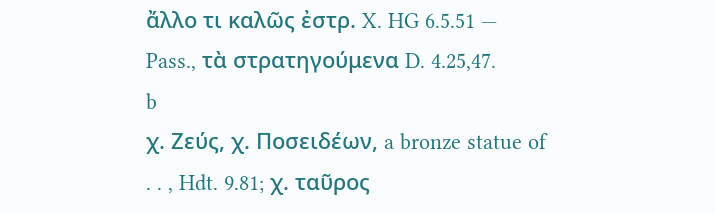ἄλλο τι καλῶς ἐστρ. X. HG 6.5.51 — Pass., τὰ στρατηγούμενα D. 4.25,47.
b
χ. Ζεύς, χ. Ποσειδέων, a bronze statue of . . , Hdt. 9.81; χ. ταῦρος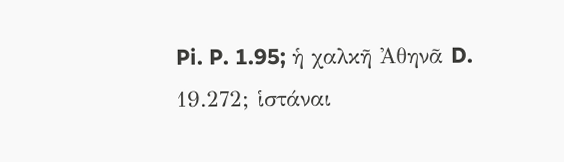Pi. P. 1.95; ἡ χαλκῆ Ἀθηνᾶ D. 19.272; ἱστάναι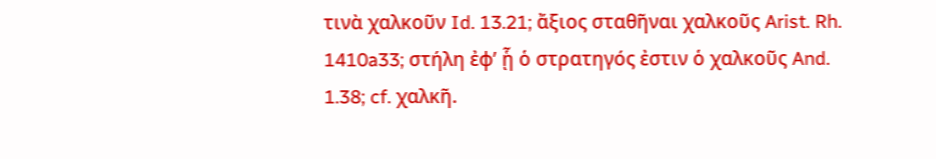τινὰ χαλκοῦν Id. 13.21; ἄξιος σταθῆναι χαλκοῦς Arist. Rh. 1410a33; στήλη ἐφʼ ᾗ ὁ στρατηγός ἐστιν ὁ χαλκοῦς And. 1.38; cf. χαλκῆ.